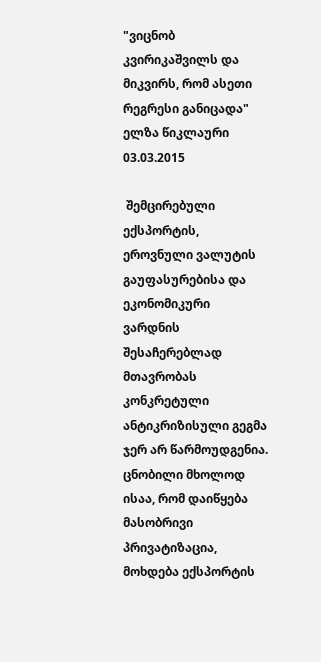"ვიცნობ კვირიკაშვილს და მიკვირს, რომ ასეთი რეგრესი განიცადა"
ელზა წიკლაური
03.03.2015

 შემცირებული ექსპორტის, ეროვნული ვალუტის გაუფასურებისა და ეკონომიკური ვარდნის შესაჩერებლად მთავრობას კონკრეტული ანტიკრიზისული გეგმა ჯერ არ წარმოუდგენია. ცნობილი მხოლოდ ისაა, რომ დაიწყება მასობრივი პრივატიზაცია, მოხდება ექსპორტის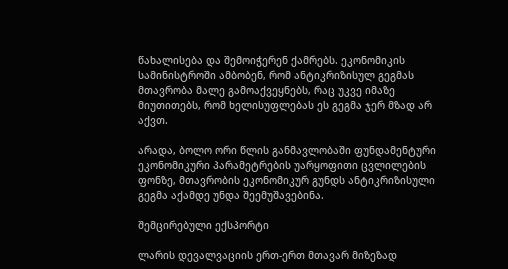წახალისება და შემოიჭერენ ქამრებს. ეკონომიკის სამინისტროში ამბობენ, რომ ანტიკრიზისულ გეგმას მთავრობა მალე გამოაქვეყნებს, რაც უკვე იმაზე მიუთითებს, რომ ხელისუფლებას ეს გეგმა ჯერ მზად არ აქვთ.

არადა, ბოლო ორი წლის განმავლობაში ფუნდამენტური ეკონომიკური პარამეტრების უარყოფითი ცვლილების ფონზე, მთავრობის ეკონომიკურ გუნდს ანტიკრიზისული გეგმა აქამდე უნდა შეემუშავებინა.

შემცირებული ექსპორტი

ლარის დევალვაციის ერთ-ერთ მთავარ მიზეზად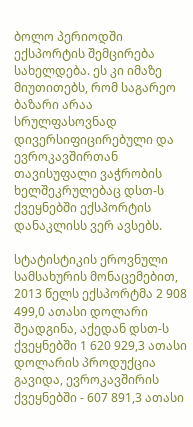ბოლო პერიოდში ექსპორტის შემცირება სახელდება. ეს კი იმაზე მიუთითებს, რომ საგარეო ბაზარი არაა სრულფასოვნად დივერსიფიცირებული და ევროკავშირთან თავისუფალი ვაჭრობის ხელშეკრულებაც დსთ-ს ქვეყნებში ექსპორტის დანაკლისს ვერ ავსებს.

სტატისტიკის ეროვნული სამსახურის მონაცემებით, 2013 წელს ექსპორტმა 2 908 499,0 ათასი დოლარი შეადგინა, აქედან დსთ-ს ქვეყნებში 1 620 929,3 ათასი დოლარის პროდუქცია გავიდა, ევროკავშირის ქვეყნებში - 607 891,3 ათასი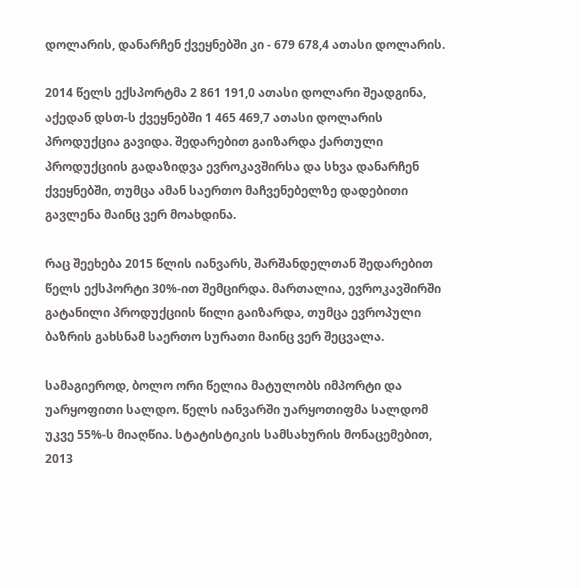დოლარის, დანარჩენ ქვეყნებში კი - 679 678,4 ათასი დოლარის.

2014 წელს ექსპორტმა 2 861 191,0 ათასი დოლარი შეადგინა, აქედან დსთ-ს ქვეყნებში 1 465 469,7 ათასი დოლარის პროდუქცია გავიდა. შედარებით გაიზარდა ქართული პროდუქციის გადაზიდვა ევროკავშირსა და სხვა დანარჩენ ქვეყნებში, თუმცა ამან საერთო მაჩვენებელზე დადებითი გავლენა მაინც ვერ მოახდინა.

რაც შეეხება 2015 წლის იანვარს, შარშანდელთან შედარებით წელს ექსპორტი 30%-ით შემცირდა. მართალია, ევროკავშირში გატანილი პროდუქციის წილი გაიზარდა, თუმცა ევროპული ბაზრის გახსნამ საერთო სურათი მაინც ვერ შეცვალა.

სამაგიეროდ, ბოლო ორი წელია მატულობს იმპორტი და უარყოფითი სალდო. წელს იანვარში უარყოთიფმა სალდომ უკვე 55%-ს მიაღწია. სტატისტიკის სამსახურის მონაცემებით, 2013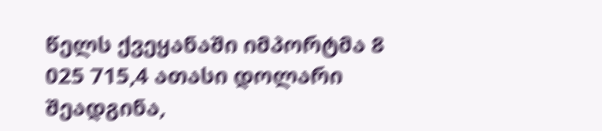წელს ქვეყანაში იმპორტმა 8 025 715,4 ათასი დოლარი შეადგინა,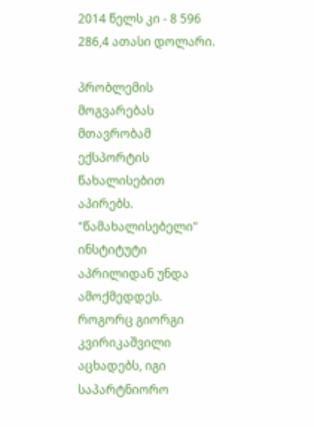2014 წელს კი - 8 596 286,4 ათასი დოლარი.

პრობლემის მოგვარებას მთავრობამ ექსპორტის წახალისებით აპირებს. "წამახალისებელი" ინსტიტუტი აპრილიდან უნდა ამოქმედდეს. როგორც გიორგი კვირიკაშვილი აცხადებს, იგი საპარტნიორო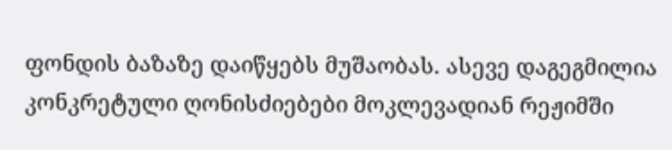ფონდის ბაზაზე დაიწყებს მუშაობას. ასევე დაგეგმილია კონკრეტული ღონისძიებები მოკლევადიან რეჟიმში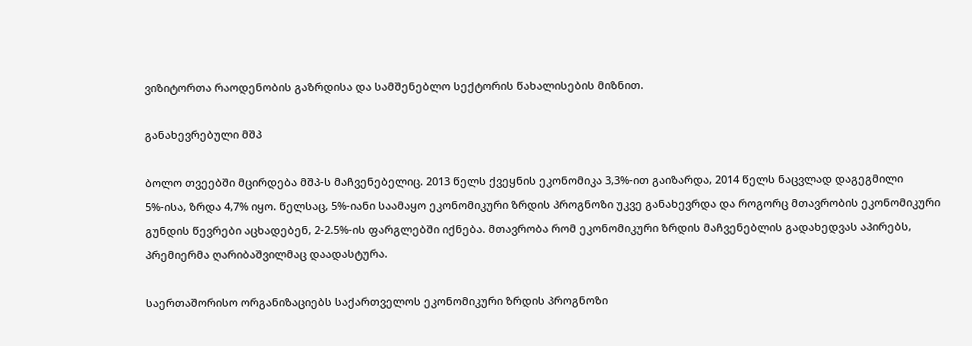ვიზიტორთა რაოდენობის გაზრდისა და სამშენებლო სექტორის წახალისების მიზნით.

განახევრებული მშპ

ბოლო თვეებში მცირდება მშპ-ს მაჩვენებელიც. 2013 წელს ქვეყნის ეკონომიკა 3,3%-ით გაიზარდა, 2014 წელს ნაცვლად დაგეგმილი 5%-ისა, ზრდა 4,7% იყო. წელსაც, 5%-იანი საამაყო ეკონომიკური ზრდის პროგნოზი უკვე განახევრდა და როგორც მთავრობის ეკონომიკური გუნდის წევრები აცხადებენ, 2-2.5%-ის ფარგლებში იქნება. მთავრობა რომ ეკონომიკური ზრდის მაჩვენებლის გადახედვას აპირებს, პრემიერმა ღარიბაშვილმაც დაადასტურა.

საერთაშორისო ორგანიზაციებს საქართველოს ეკონომიკური ზრდის პროგნოზი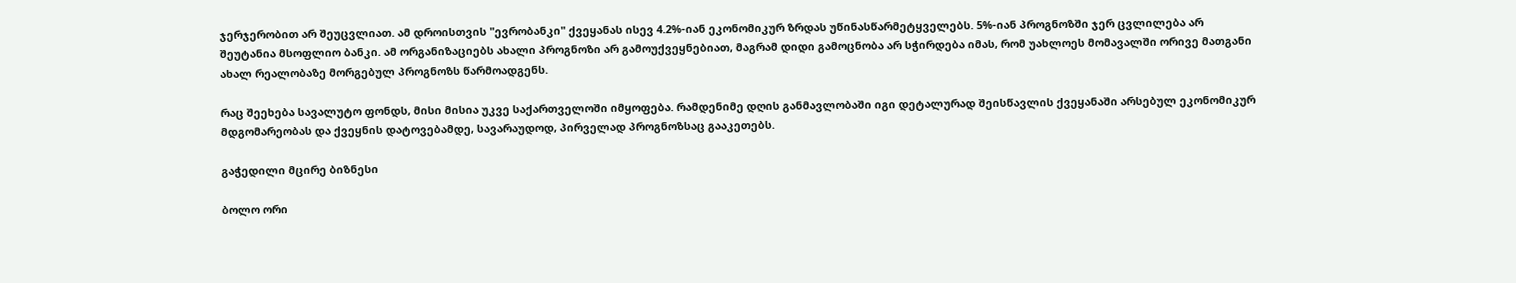ჯერჯერობით არ შეუცვლიათ. ამ დროისთვის "ევრობანკი" ქვეყანას ისევ 4.2%-იან ეკონომიკურ ზრდას უწინასწარმეტყველებს. 5%-იან პროგნოზში ჯერ ცვლილება არ შეუტანია მსოფლიო ბანკი. ამ ორგანიზაციებს ახალი პროგნოზი არ გამოუქვეყნებიათ, მაგრამ დიდი გამოცნობა არ სჭირდება იმას, რომ უახლოეს მომავალში ორივე მათგანი ახალ რეალობაზე მორგებულ პროგნოზს წარმოადგენს.

რაც შეეხება სავალუტო ფონდს, მისი მისია უკვე საქართველოში იმყოფება. რამდენიმე დღის განმავლობაში იგი დეტალურად შეისწავლის ქვეყანაში არსებულ ეკონომიკურ მდგომარეობას და ქვეყნის დატოვებამდე, სავარაუდოდ, პირველად პროგნოზსაც გააკეთებს.

გაჭედილი მცირე ბიზნესი

ბოლო ორი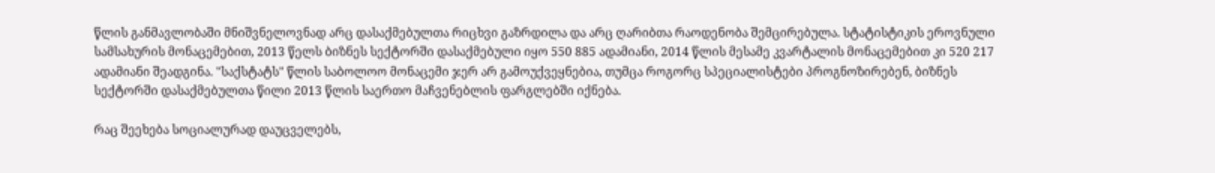წლის განმავლობაში მნიშვნელოვნად არც დასაქმებულთა რიცხვი გაზრდილა და არც ღარიბთა რაოდენობა შემცირებულა. სტატისტიკის ეროვნული სამსახურის მონაცემებით, 2013 წელს ბიზნეს სექტორში დასაქმებული იყო 550 885 ადამიანი, 2014 წლის მესამე კვარტალის მონაცემებით კი 520 217 ადამიანი შეადგინა. "საქსტატს" წლის საბოლოო მონაცემი ჯერ არ გამოუქვეყნებია, თუმცა როგორც სპეციალისტები პროგნოზირებენ, ბიზნეს სექტორში დასაქმებულთა წილი 2013 წლის საერთო მაჩვენებლის ფარგლებში იქნება.

რაც შეეხება სოციალურად დაუცველებს,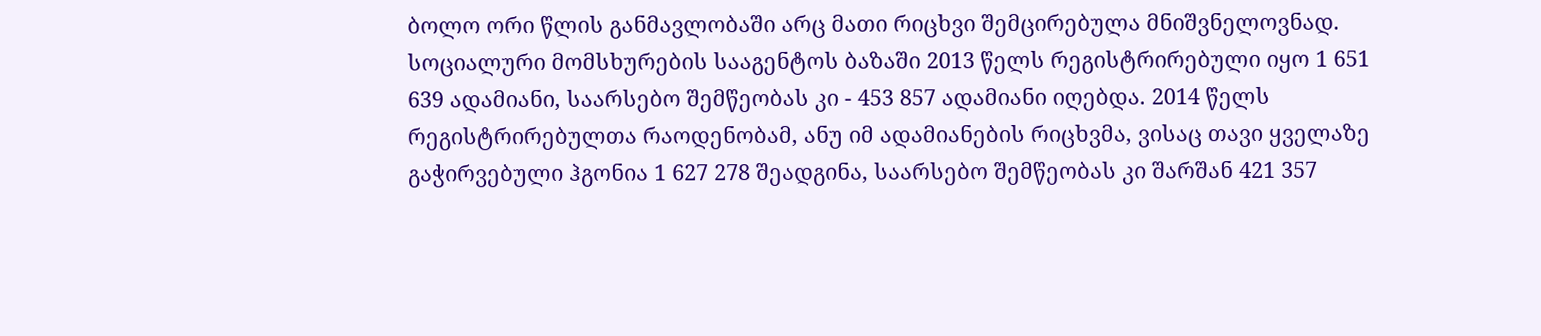ბოლო ორი წლის განმავლობაში არც მათი რიცხვი შემცირებულა მნიშვნელოვნად. სოციალური მომსხურების სააგენტოს ბაზაში 2013 წელს რეგისტრირებული იყო 1 651 639 ადამიანი, საარსებო შემწეობას კი - 453 857 ადამიანი იღებდა. 2014 წელს რეგისტრირებულთა რაოდენობამ, ანუ იმ ადამიანების რიცხვმა, ვისაც თავი ყველაზე გაჭირვებული ჰგონია 1 627 278 შეადგინა, საარსებო შემწეობას კი შარშან 421 357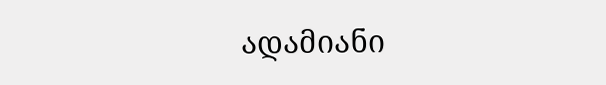ადამიანი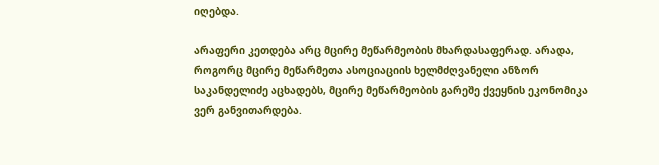იღებდა.

არაფერი კეთდება არც მცირე მეწარმეობის მხარდასაფერად. არადა, როგორც მცირე მეწარმეთა ასოციაციის ხელმძღვანელი ანზორ საკანდელიძე აცხადებს, მცირე მეწარმეობის გარეშე ქვეყნის ეკონომიკა ვერ განვითარდება.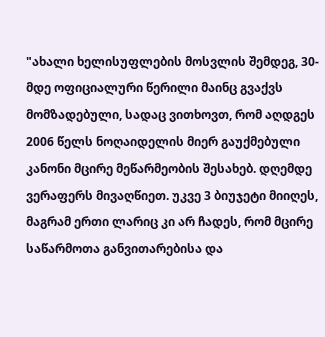"ახალი ხელისუფლების მოსვლის შემდეგ, 30-მდე ოფიციალური წერილი მაინც გვაქვს მომზადებული, სადაც ვითხოვთ, რომ აღდგეს 2006 წელს ნოღაიდელის მიერ გაუქმებული კანონი მცირე მეწარმეობის შესახებ. დღემდე ვერაფერს მივაღწიეთ. უკვე 3 ბიუჯეტი მიიღეს, მაგრამ ერთი ლარიც კი არ ჩადეს, რომ მცირე საწარმოთა განვითარებისა და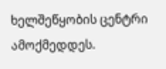ხელშეწყობის ცენტრი ამოქმედდეს.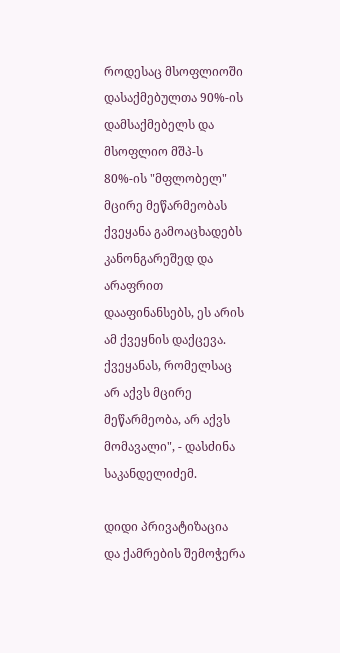როდესაც მსოფლიოში დასაქმებულთა 90%-ის დამსაქმებელს და მსოფლიო მშპ-ს 80%-ის "მფლობელ" მცირე მეწარმეობას ქვეყანა გამოაცხადებს კანონგარეშედ და არაფრით დააფინანსებს, ეს არის ამ ქვეყნის დაქცევა. ქვეყანას, რომელსაც არ აქვს მცირე მეწარმეობა, არ აქვს მომავალი", - დასძინა საკანდელიძემ.

დიდი პრივატიზაცია და ქამრების შემოჭერა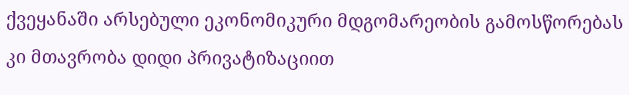ქვეყანაში არსებული ეკონომიკური მდგომარეობის გამოსწორებას კი მთავრობა დიდი პრივატიზაციით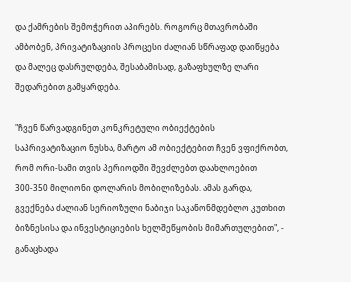და ქამრების შემოჭერით აპირებს. როგორც მთავრობაში ამბობენ, პრივატიზაციის პროცესი ძალიან სწრაფად დაიწყება და მალეც დასრულდება, შესაბამისად, გაზაფხულზე ლარი შედარებით გამყარდება.

"ჩვენ წარვადგინეთ კონკრეტული ობიექტების საპრივატიზაციო ნუსხა, მარტო ამ ობიექტებით ჩვენ ვფიქრობთ, რომ ორი-სამი თვის პერიოდში შევძლებთ დაახლოებით 300-350 მილიონი დოლარის მობილიზებას. ამას გარდა, გვექნება ძალიან სერიოზული ნაბიჯი საკანონმდებლო კუთხით ბიზნესისა და ინვესტიციების ხელშეწყობის მიმართულებით", - განაცხადა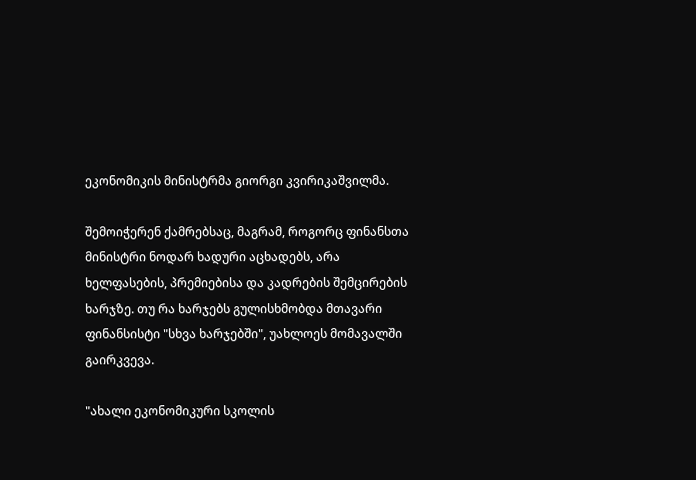ეკონომიკის მინისტრმა გიორგი კვირიკაშვილმა.

შემოიჭერენ ქამრებსაც, მაგრამ, როგორც ფინანსთა მინისტრი ნოდარ ხადური აცხადებს, არა ხელფასების, პრემიებისა და კადრების შემცირების ხარჯზე. თუ რა ხარჯებს გულისხმობდა მთავარი ფინანსისტი "სხვა ხარჯებში", უახლოეს მომავალში გაირკვევა.

"ახალი ეკონომიკური სკოლის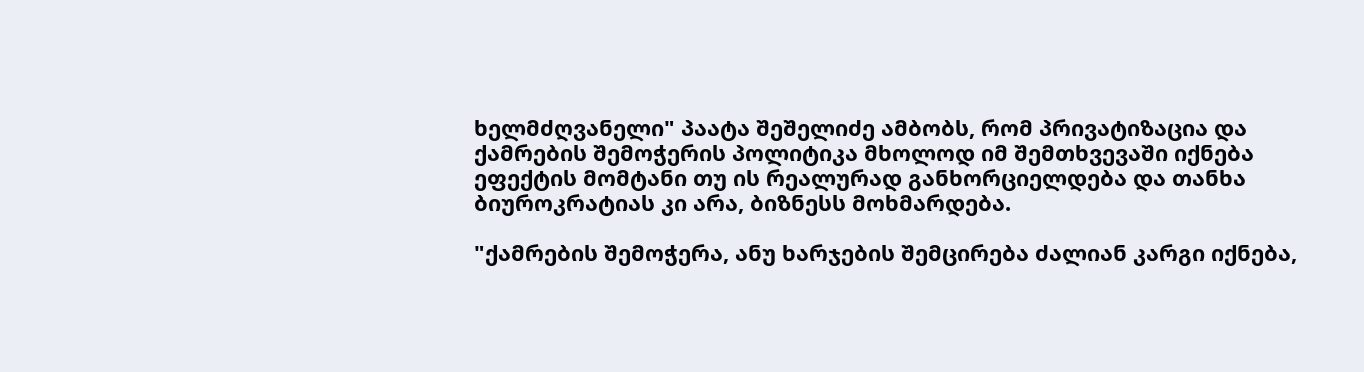ხელმძღვანელი" პაატა შეშელიძე ამბობს, რომ პრივატიზაცია და ქამრების შემოჭერის პოლიტიკა მხოლოდ იმ შემთხვევაში იქნება ეფექტის მომტანი თუ ის რეალურად განხორციელდება და თანხა ბიუროკრატიას კი არა, ბიზნესს მოხმარდება.

"ქამრების შემოჭერა, ანუ ხარჯების შემცირება ძალიან კარგი იქნება,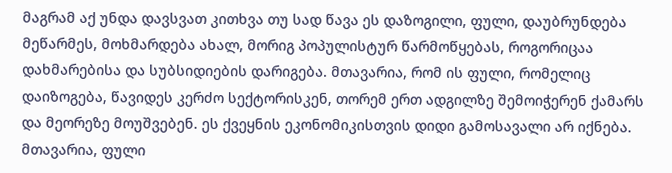მაგრამ აქ უნდა დავსვათ კითხვა თუ სად წავა ეს დაზოგილი, ფული, დაუბრუნდება მეწარმეს, მოხმარდება ახალ, მორიგ პოპულისტურ წარმოწყებას, როგორიცაა დახმარებისა და სუბსიდიების დარიგება. მთავარია, რომ ის ფული, რომელიც დაიზოგება, წავიდეს კერძო სექტორისკენ, თორემ ერთ ადგილზე შემოიჭერენ ქამარს და მეორეზე მოუშვებენ. ეს ქვეყნის ეკონომიკისთვის დიდი გამოსავალი არ იქნება. მთავარია, ფული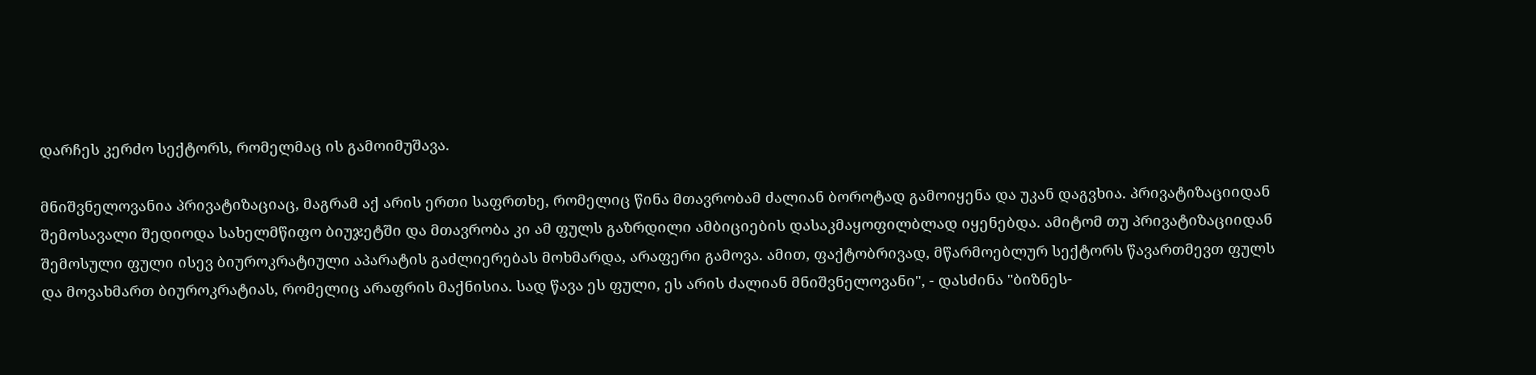დარჩეს კერძო სექტორს, რომელმაც ის გამოიმუშავა.

მნიშვნელოვანია პრივატიზაციაც, მაგრამ აქ არის ერთი საფრთხე, რომელიც წინა მთავრობამ ძალიან ბოროტად გამოიყენა და უკან დაგვხია. პრივატიზაციიდან შემოსავალი შედიოდა სახელმწიფო ბიუჯეტში და მთავრობა კი ამ ფულს გაზრდილი ამბიციების დასაკმაყოფილბლად იყენებდა. ამიტომ თუ პრივატიზაციიდან შემოსული ფული ისევ ბიუროკრატიული აპარატის გაძლიერებას მოხმარდა, არაფერი გამოვა. ამით, ფაქტობრივად, მწარმოებლურ სექტორს წავართმევთ ფულს და მოვახმართ ბიუროკრატიას, რომელიც არაფრის მაქნისია. სად წავა ეს ფული, ეს არის ძალიან მნიშვნელოვანი", - დასძინა "ბიზნეს-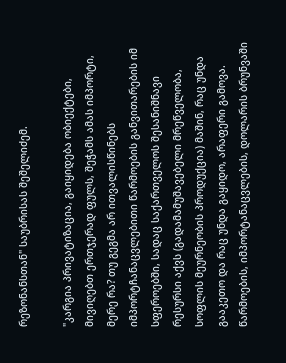რეზონანსთან" საუბრისას შეშელიძემ.

"კარგია პრივატიზაცია, გაიყიდება ობიექტები, მივიღებთ ერთჯერად ფულს, შეჭამს ამას იმპორტი, მერე რა? თუ გეგმა არ ითვალისწინებს იმპორტჩანაცვლებითი წარმოების განვითარების იმ სფეროებში, სადაც საქართველოს შესანიშნავი რესურსი აქვს (გადამამუშავებელი მრეწველობა, სოფლის მეურნეობის პროდუქცია) მაშინ, რაც უნდა გააკეთო და რაც უნდა გაყიდო, არაფერი გამოვა. წარმოების, იმპორტანაცვლების, დოლარის ბრუნვაში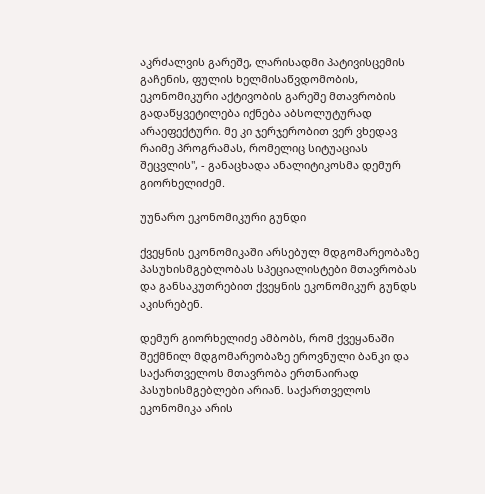აკრძალვის გარეშე, ლარისადმი პატივისცემის გაჩენის, ფულის ხელმისაწვდომობის, ეკონომიკური აქტივობის გარეშე მთავრობის გადაწყვეტილება იქნება აბსოლუტურად არაეფექტური. მე კი ჯერჯერობით ვერ ვხედავ რაიმე პროგრამას, რომელიც სიტუაციას შეცვლის", - განაცხადა ანალიტიკოსმა დემურ გიორხელიძემ.

უუნარო ეკონომიკური გუნდი

ქვეყნის ეკონომიკაში არსებულ მდგომარეობაზე პასუხისმგებლობას სპეციალისტები მთავრობას და განსაკუთრებით ქვეყნის ეკონომიკურ გუნდს აკისრებენ.

დემურ გიორხელიძე ამბობს, რომ ქვეყანაში შექმნილ მდგომარეობაზე ეროვნული ბანკი და საქართველოს მთავრობა ერთნაირად პასუხისმგებლები არიან. საქართველოს ეკონომიკა არის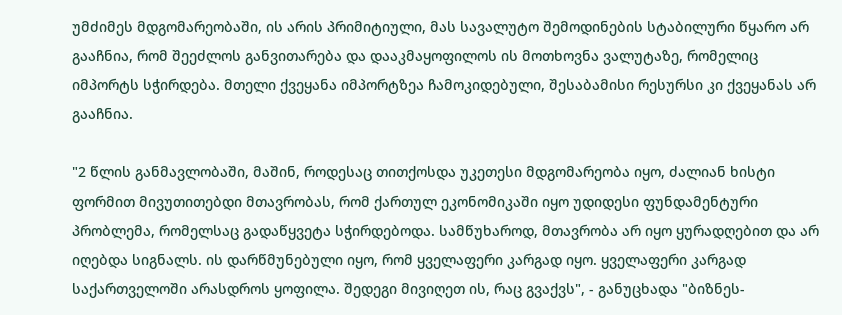უმძიმეს მდგომარეობაში, ის არის პრიმიტიული, მას სავალუტო შემოდინების სტაბილური წყარო არ გააჩნია, რომ შეეძლოს განვითარება და დააკმაყოფილოს ის მოთხოვნა ვალუტაზე, რომელიც იმპორტს სჭირდება. მთელი ქვეყანა იმპორტზეა ჩამოკიდებული, შესაბამისი რესურსი კი ქვეყანას არ გააჩნია.

"2 წლის განმავლობაში, მაშინ, როდესაც თითქოსდა უკეთესი მდგომარეობა იყო, ძალიან ხისტი ფორმით მივუთითებდი მთავრობას, რომ ქართულ ეკონომიკაში იყო უდიდესი ფუნდამენტური პრობლემა, რომელსაც გადაწყვეტა სჭირდებოდა. სამწუხაროდ, მთავრობა არ იყო ყურადღებით და არ იღებდა სიგნალს. ის დარწმუნებული იყო, რომ ყველაფერი კარგად იყო. ყველაფერი კარგად საქართველოში არასდროს ყოფილა. შედეგი მივიღეთ ის, რაც გვაქვს", - განუცხადა "ბიზნეს-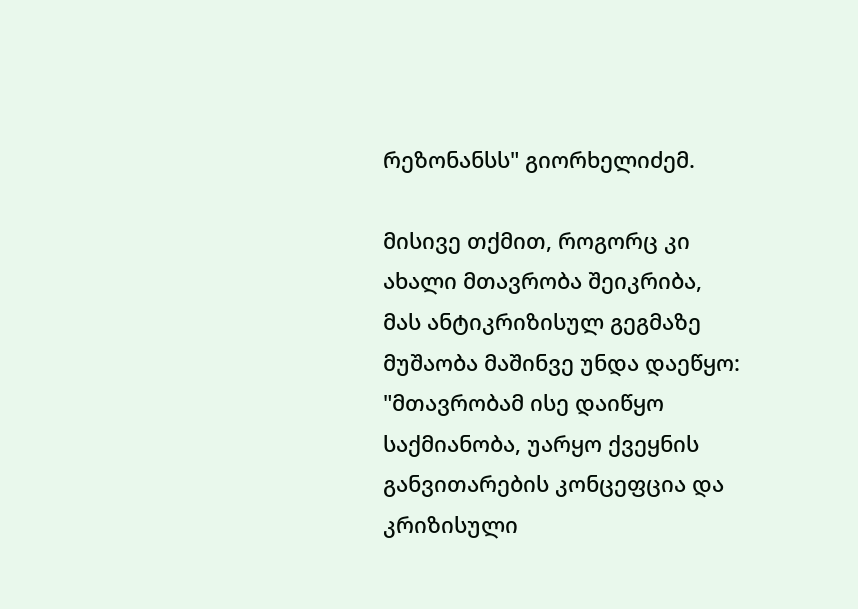რეზონანსს" გიორხელიძემ.

მისივე თქმით, როგორც კი ახალი მთავრობა შეიკრიბა, მას ანტიკრიზისულ გეგმაზე მუშაობა მაშინვე უნდა დაეწყო: "მთავრობამ ისე დაიწყო საქმიანობა, უარყო ქვეყნის განვითარების კონცეფცია და კრიზისული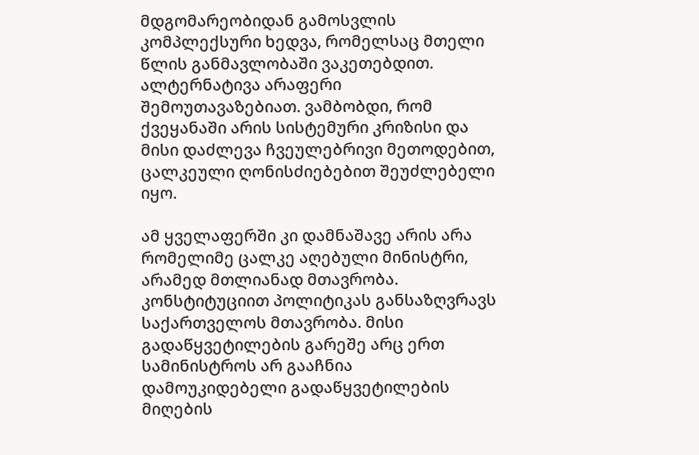მდგომარეობიდან გამოსვლის კომპლექსური ხედვა, რომელსაც მთელი წლის განმავლობაში ვაკეთებდით. ალტერნატივა არაფერი შემოუთავაზებიათ. ვამბობდი, რომ ქვეყანაში არის სისტემური კრიზისი და მისი დაძლევა ჩვეულებრივი მეთოდებით, ცალკეული ღონისძიებებით შეუძლებელი იყო.

ამ ყველაფერში კი დამნაშავე არის არა რომელიმე ცალკე აღებული მინისტრი, არამედ მთლიანად მთავრობა. კონსტიტუციით პოლიტიკას განსაზღვრავს საქართველოს მთავრობა. მისი გადაწყვეტილების გარეშე არც ერთ სამინისტროს არ გააჩნია დამოუკიდებელი გადაწყვეტილების მიღების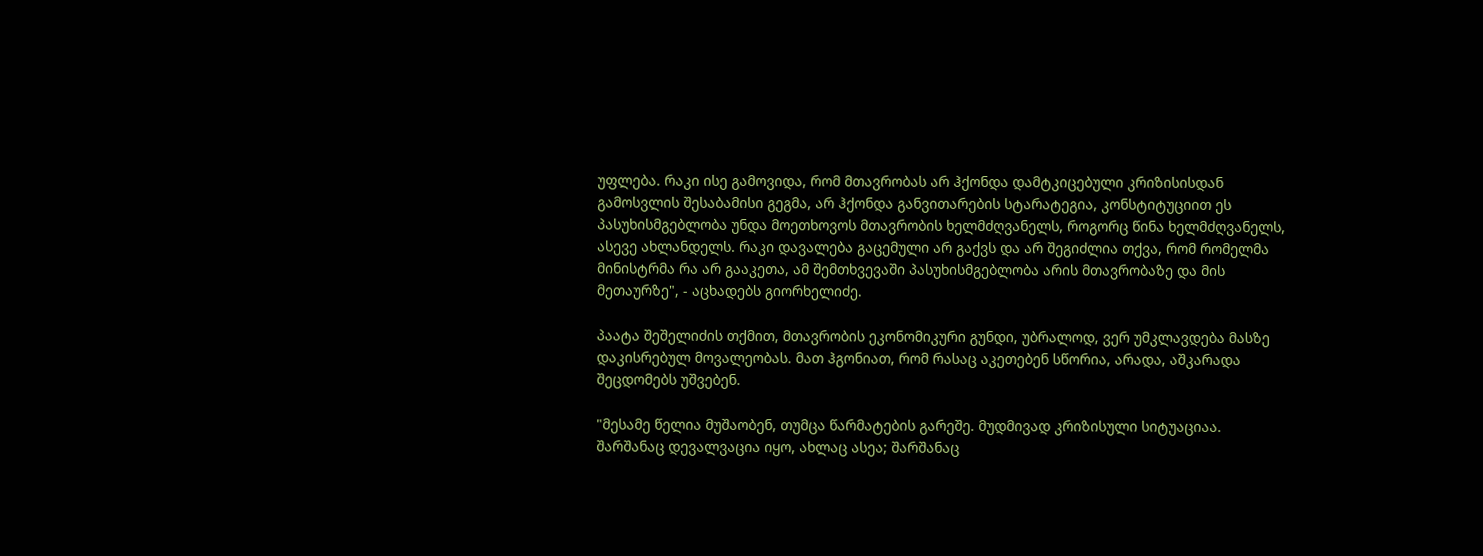უფლება. რაკი ისე გამოვიდა, რომ მთავრობას არ ჰქონდა დამტკიცებული კრიზისისდან გამოსვლის შესაბამისი გეგმა, არ ჰქონდა განვითარების სტარატეგია, კონსტიტუციით ეს პასუხისმგებლობა უნდა მოეთხოვოს მთავრობის ხელმძღვანელს, როგორც წინა ხელმძღვანელს, ასევე ახლანდელს. რაკი დავალება გაცემული არ გაქვს და არ შეგიძლია თქვა, რომ რომელმა მინისტრმა რა არ გააკეთა, ამ შემთხვევაში პასუხისმგებლობა არის მთავრობაზე და მის მეთაურზე", - აცხადებს გიორხელიძე.

პაატა შეშელიძის თქმით, მთავრობის ეკონომიკური გუნდი, უბრალოდ, ვერ უმკლავდება მასზე დაკისრებულ მოვალეობას. მათ ჰგონიათ, რომ რასაც აკეთებენ სწორია, არადა, აშკარადა შეცდომებს უშვებენ.

"მესამე წელია მუშაობენ, თუმცა წარმატების გარეშე. მუდმივად კრიზისული სიტუაციაა. შარშანაც დევალვაცია იყო, ახლაც ასეა; შარშანაც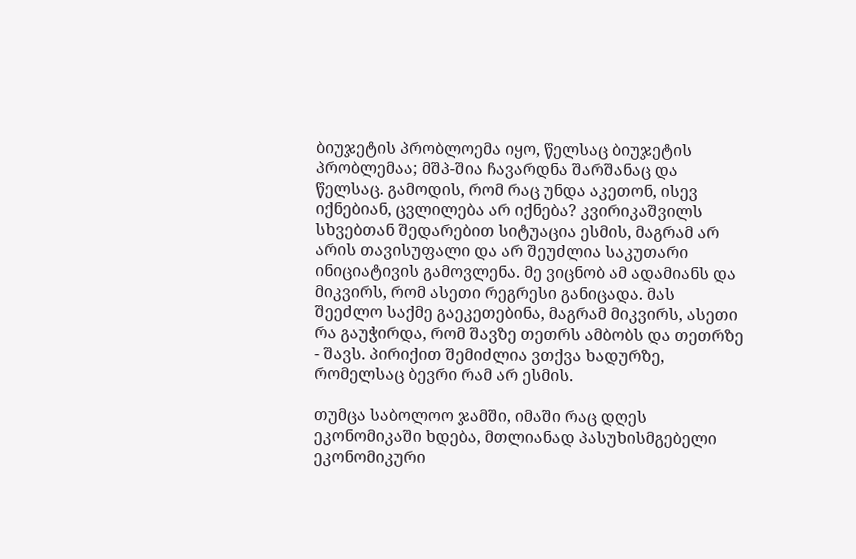ბიუჯეტის პრობლოემა იყო, წელსაც ბიუჯეტის პრობლემაა; მშპ-შია ჩავარდნა შარშანაც და წელსაც. გამოდის, რომ რაც უნდა აკეთონ, ისევ იქნებიან, ცვლილება არ იქნება? კვირიკაშვილს სხვებთან შედარებით სიტუაცია ესმის, მაგრამ არ არის თავისუფალი და არ შეუძლია საკუთარი ინიციატივის გამოვლენა. მე ვიცნობ ამ ადამიანს და მიკვირს, რომ ასეთი რეგრესი განიცადა. მას შეეძლო საქმე გაეკეთებინა, მაგრამ მიკვირს, ასეთი რა გაუჭირდა, რომ შავზე თეთრს ამბობს და თეთრზე - შავს. პირიქით შემიძლია ვთქვა ხადურზე, რომელსაც ბევრი რამ არ ესმის.

თუმცა საბოლოო ჯამში, იმაში რაც დღეს ეკონომიკაში ხდება, მთლიანად პასუხისმგებელი ეკონომიკური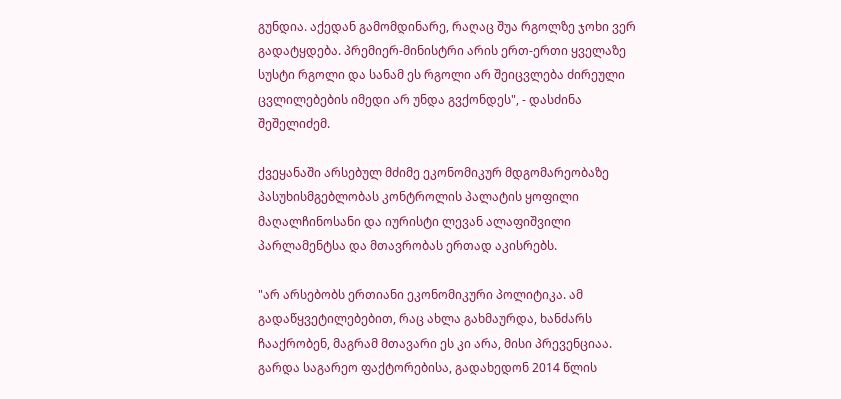გუნდია. აქედან გამომდინარე, რაღაც შუა რგოლზე ჯოხი ვერ გადატყდება. პრემიერ-მინისტრი არის ერთ-ერთი ყველაზე სუსტი რგოლი და სანამ ეს რგოლი არ შეიცვლება ძირეული ცვლილებების იმედი არ უნდა გვქონდეს", - დასძინა შეშელიძემ.

ქვეყანაში არსებულ მძიმე ეკონომიკურ მდგომარეობაზე პასუხისმგებლობას კონტროლის პალატის ყოფილი მაღალჩინოსანი და იურისტი ლევან ალაფიშვილი პარლამენტსა და მთავრობას ერთად აკისრებს.

"არ არსებობს ერთიანი ეკონომიკური პოლიტიკა. ამ გადაწყვეტილებებით, რაც ახლა გახმაურდა, ხანძარს ჩააქრობენ, მაგრამ მთავარი ეს კი არა, მისი პრევენციაა. გარდა საგარეო ფაქტორებისა, გადახედონ 2014 წლის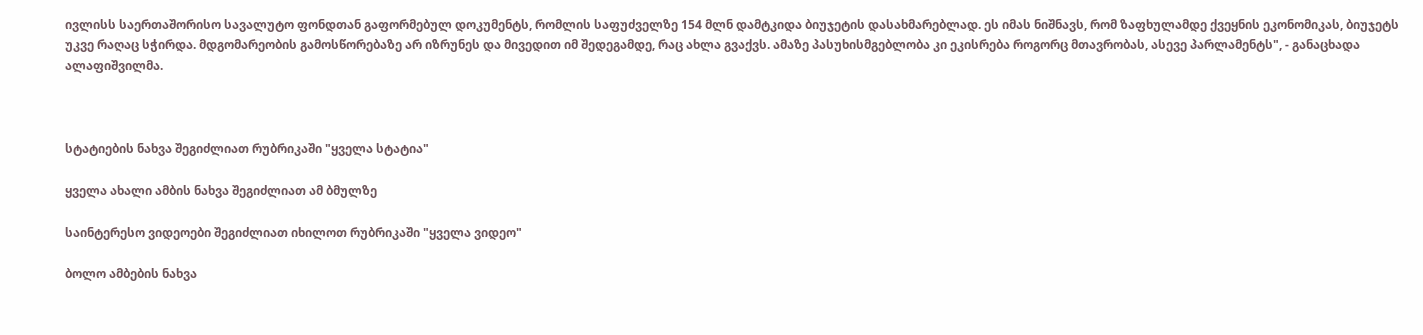ივლისს საერთაშორისო სავალუტო ფონდთან გაფორმებულ დოკუმენტს, რომლის საფუძველზე 154 მლნ დამტკიდა ბიუჯეტის დასახმარებლად. ეს იმას ნიშნავს, რომ ზაფხულამდე ქვეყნის ეკონომიკას, ბიუჯეტს უკვე რაღაც სჭირდა. მდგომარეობის გამოსწორებაზე არ იზრუნეს და მივედით იმ შედეგამდე, რაც ახლა გვაქვს. ამაზე პასუხისმგებლობა კი ეკისრება როგორც მთავრობას, ასევე პარლამენტს", - განაცხადა ალაფიშვილმა.



სტატიების ნახვა შეგიძლიათ რუბრიკაში "ყველა სტატია"

ყველა ახალი ამბის ნახვა შეგიძლიათ ამ ბმულზე

საინტერესო ვიდეოები შეგიძლიათ იხილოთ რუბრიკაში "ყველა ვიდეო"

ბოლო ამბების ნახვა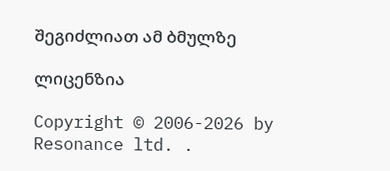შეგიძლიათ ამ ბმულზე

ლიცენზია

Copyright © 2006-2026 by Resonance ltd. .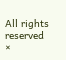All rights reserved
×